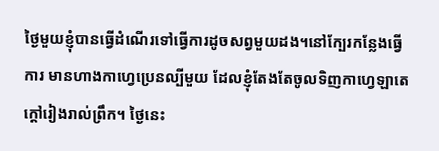ថ្ងៃមួយខ្ញុំបានធ្វេីដំណេីរទៅធ្វេីការដូចសព្វមួយដង។នៅក្បែរកន្លែងធ្វេីការ មានហាងកាហ្វេប្រេនល្បីមួយ ដែលខ្ញុំតែងតែចូលទិញកាហ្វេឡាតេក្តៅរៀងរាល់ព្រឹក។ ថ្ងៃនេះ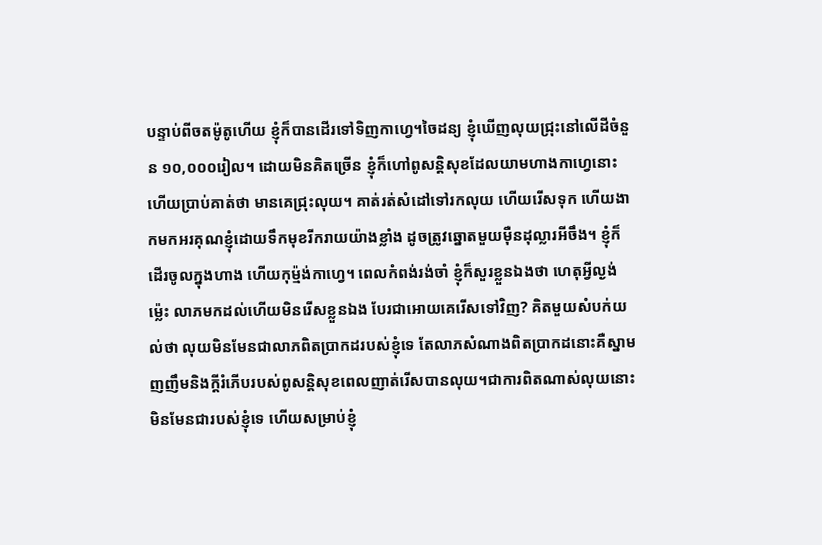បន្ទាប់ពីចតម៉ូតូហេីយ ខ្ញុំក៏បានដេីរទៅទិញកាហ្វេ។ចៃដន្យ ខ្ញុំឃេីញលុយជ្រុះនៅលេីដីចំនួន ១០,០០០រៀល។ ដោយមិនគិតច្រេីន ខ្ញុំក៏ហៅពូសន្តិសុខដែលយាមហាងកាហ្វេនោះ ហេីយប្រាប់គាត់ថា មានគេជ្រុះលុយ។ គាត់រត់សំដៅទៅរកលុយ ហេីយរេីសទុក ហេីយងាកមកអរគុណខ្ញុំដោយទឹកមុខរីករាយយ៉ាងខ្លាំង ដូចត្រូវឆ្នោតមួយម៉ឺនដុល្លារអីចឹង។ ខ្ញុំក៏ដេីរចូលក្នុងហាង ហេីយកុម្ម៉ង់កាហ្វេ។ ពេលកំពង់រង់ចាំ ខ្ញុំក៏សួរខ្លួនឯងថា ហេតុអ្វីល្ងង់ម៉្លេះ លាភមកដល់ហេីយមិនរេីសខ្លួនឯង បែរជាអោយគេរេីសទៅវិញ? គិតមួយសំបក់យល់ថា លុយមិនមែនជាលាភពិតប្រាកដរបស់ខ្ញុំទេ តែលាភសំណាងពិតប្រាកដនោះគឺស្នាមញញឹមនិងក្តីរំភេីបរបស់ពូសន្តិសុខពេលញាត់រេីសបានលុយ។ជាការពិតណាស់លុយនោះមិនមែនជារបស់ខ្ញុំទេ ហេីយសម្រាប់ខ្ញុំ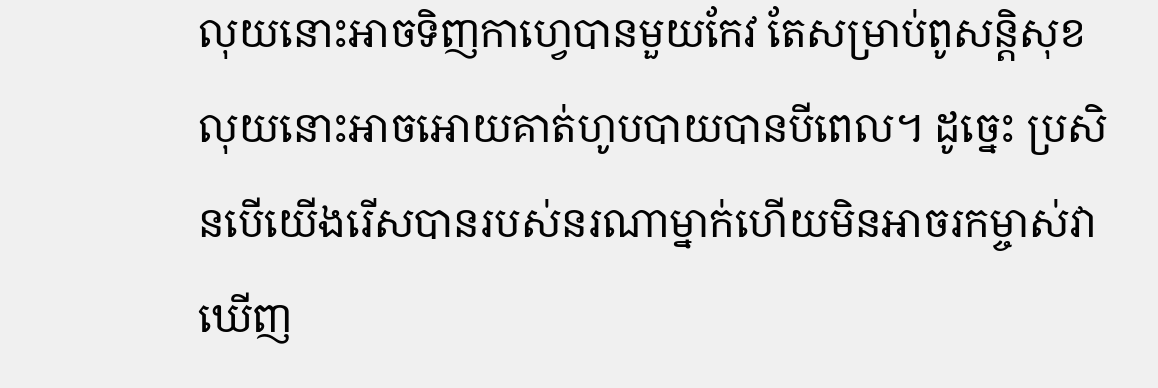លុយនោះអាចទិញកាហ្វេបានមួយកែវ តែសម្រាប់ពូសន្តិសុខ លុយនោះអាចអោយគាត់ហូបបាយបានបីពេល។ ដូច្នេះ ប្រសិនបេីយេីងរេីសបានរបស់នរណាម្នាក់ហេីយមិនអាចរកម្ចាស់វាឃេីញ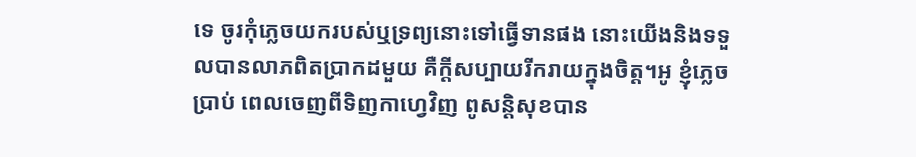ទេ ចូរកុំភ្លេចយករបស់ឬទ្រព្យនោះទៅធ្វេីទានផង នោះយេីងនិងទទួលបានលាភពិតប្រាកដមួយ គឺក្តីសប្បាយរីករាយក្នុងចិត្ត។អូ ខ្ញុំភ្លេចប្រាប់ ពេលចេញពីទិញកាហ្វេវិញ ពូសន្តិសុខបាន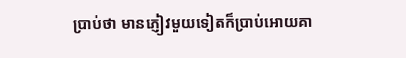ប្រាប់ថា មានភ្ញៀវមួយទៀតក៏ប្រាប់អោយគា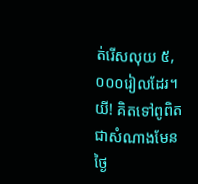ត់រេីសលុយ ៥,០០០រៀលដែរ។ យី! គិតទៅពូពិតជាសំណាងមែនថ្ងៃ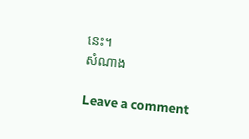នេះ។
សំណាង

Leave a comment